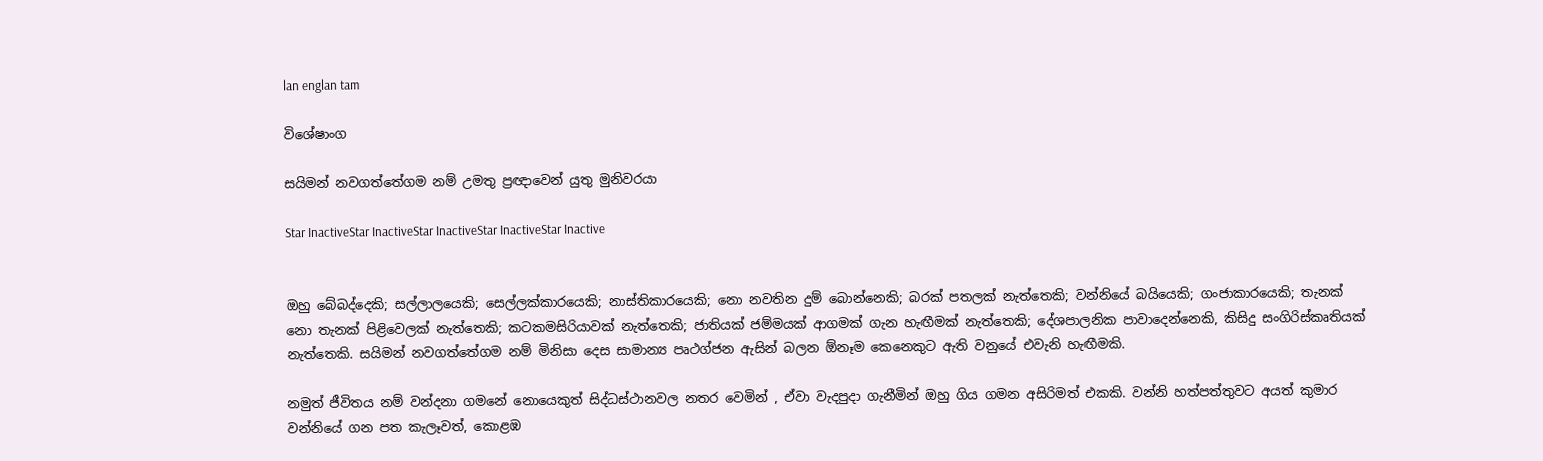lan englan tam

විශේෂාංග

සයිමන් නවගත්තේගම නම් උමතු ප්‍රඥාවෙන් යුතු මුනිවරයා

Star InactiveStar InactiveStar InactiveStar InactiveStar Inactive


ඔහු බේබද්දෙකි; සල්ලාලයෙකි; සෙල්ලක්කාරයෙකි; නාස්තිකාරයෙකි; නො නවතින දුම් බොන්නෙකි; බරක් පතලක් නැත්තෙකි; වන්නියේ බයියෙකි; ගංජාකාරයෙකි; තැනක් නො තැනක් පිළිවෙලක් නැත්තෙකි; කටකමසිරියාවක් නැත්තෙකි; ජාතියක් ජම්මයක් ආගමක් ගැන හැඟීමක් නැත්තෙකි; දේශපාලනික පාවාදෙන්නෙකි, කිසිදු සංගිරිස්කෘතියක් නැත්තෙකි. සයිමන් නවගත්තේගම නම් මිනිසා දෙස සාමාන්‍ය පෘථග්ජන ඇසින් බලන ඕනෑම කෙනෙකුට ඇති වනුයේ එවැනි හැඟීමකි.

නමුත් ජීවිතය නම් වන්දනා ගමනේ නොයෙකුත් සිද්ධස්ථානවල නතර වෙමින් , ඒවා වැදපුදා ගැනීමින් ඔහු ගිය ගමන අසිරිමත් එකකි. වන්නි හත්පත්තුවට අයත් කුමාර වන්නියේ ගන පත කැලෑවත්, කොළඹ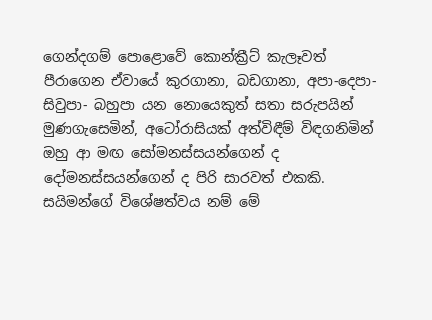ගෙන්දගම් පොළොවේ කොන්ක්‍රීට් කැලෑවත් පීරාගෙන ඒවායේ කුරගානා, බඩගානා, අපා-දෙපා- සිවුපා- බහුපා යන නොයෙකුත් සතා සරුපයින් මුණගැසෙමින්, අටෝරාසියක් අත්විඳීම් විඳගනිමින් ඔහු ආ මඟ සෝමනස්සයන්ගෙන් ද දෝමනස්සයන්ගෙන් ද පිරි සාරවත් එකකි. සයිමන්ගේ විශේෂත්වය නම් මේ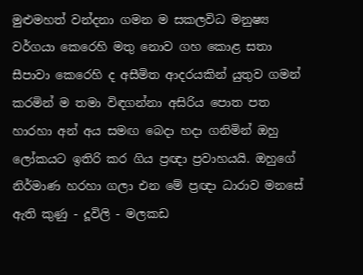මුළුමහත් වන්දනා ගමන ම සකලවිධ මනුෂ්‍ය වර්ගයා කෙරෙහි මතු නොව ගහ කොළ සතා සීපාවා කෙරෙහි ද අසීමිත ආදරයකින් යුතුව ගමන් කරමින් ම තමා විඳගන්නා අසිරිය පොත පත හාරහා අන් අය සමඟ බෙදා හදා ගනිමින් ඔහු ලෝකයට ඉතිරි කර ගිය ප්‍රඥා ප්‍රවාහයයි. ඔහුගේ නිර්මාණ හරහා ගලා එන මේ ප්‍රඥා ධාරාව මනසේ ඇති කුණු - දූවිලි - මලකඩ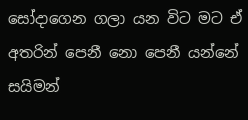සෝදාගෙන ගලා යන විට මට ඒ අතරින් පෙනී නො පෙනී යන්නේ සයිමන්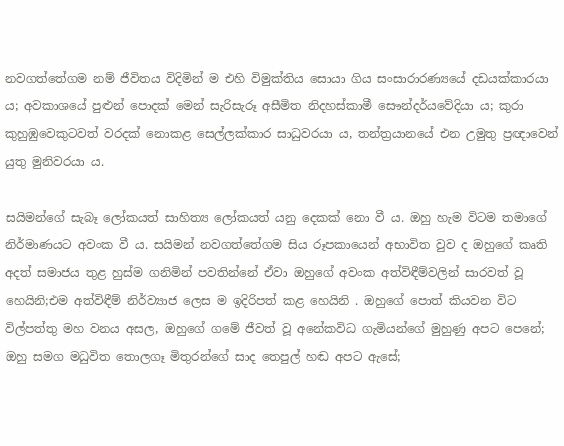නවගත්තේගම නම් ජීවිතය විදිමින් ම එහි විමුක්තිය සොයා ගිය සංසාරාරණ්‍යයේ දඩයක්කාරයා ය; අවකාශයේ පුළුන් පොදක් මෙන් සැරිසැරූ අසීමිත නිදහස්කාමී සෞන්දර්යවේදියා ය; කුරා කුහුඹුවෙකුටවත් වරදක් නොකළ සෙල්ලක්කාර සාධුවරයා ය, තන්ත්‍රයානයේ එන උමුතු ප්‍රඥාවෙන් යුතු මුනිවරයා ය.

සයිමන්ගේ සැබෑ ලෝකයත් සාහිත්‍ය ලෝකයත් යනු දෙකක් නො වී ය. ඔහු හැම විටම තමාගේ නිර්මාණයට අවංක වී ය. සයිමන් නවගත්තේගම සිය රූපකායෙන් අභාවිත වුව ද ඔහුගේ කෘති අදත් සමාජය තුළ හුස්ම ගනිමින් පවතින්නේ ඒවා ඔහුගේ අවංක අත්විඳීම්වලින් සාරවත් වූ හෙයිනි;එම අත්විඳීම් නිර්ව්‍යාජ ලෙස ම ඉදිරිපත් කළ හෙයිනි . ඔහුගේ පොත් කියවන විට විල්පත්තු මහ වනය අසල, ඔහුගේ ගමේ ජීවත් වූ අනේකවිධ ගැමියන්ගේ මුහුණු අපට පෙනේ; ඔහු සමග මධුවිත තොලගෑ මිතුරන්ගේ සාද තෙපුල් හඬ අපට ඇසේ;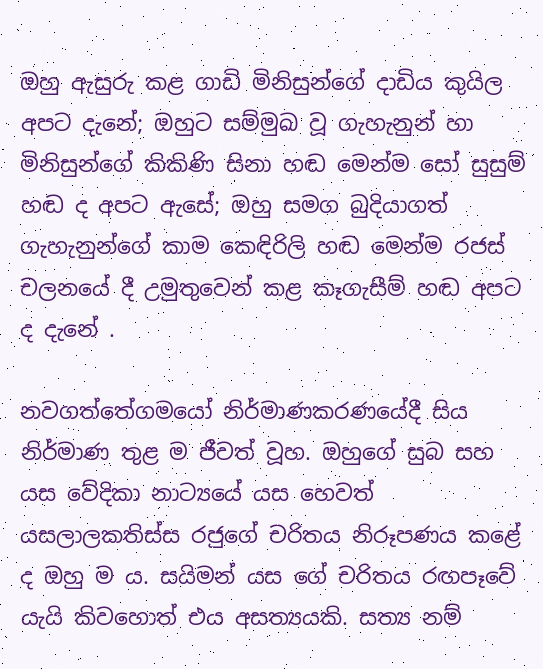ඔහු ඇසුරු කළ ගාඩි මිනිසුන්ගේ දාඩිය කුයිල අපට දැනේ; ඔහුට සම්මුඛ වූ ගැහැනුන් හා මිනිසුන්ගේ කිකිණි සිනා හඬ මෙන්ම සෝ සුසුම් හඬ ද අපට ඇසේ; ඔහු සමග බුදියාගත් ගැහැනුන්ගේ කාම කෙඳිරිලි හඬ මෙන්ම රජස් චලනයේ දී උමුතුවෙන් කළ කෑගැසීම් හඬ අපට ද දැනේ .

නවගත්තේගමයෝ නිර්මාණකරණයේදී සිය නිර්මාණ තුළ ම ජීවත් වූහ. ඔහුගේ සුබ සහ යස වේදිකා නාට්‍යයේ යස හෙවත් යසලාලකතිස්ස රජුගේ චරිතය නිරූපණය කළේ ද ඔහු ම ය. සයිමන් යස ගේ චරිතය රඟපෑවේ යැයි කිවහොත් එය අසත්‍යයකි. සත්‍ය නම්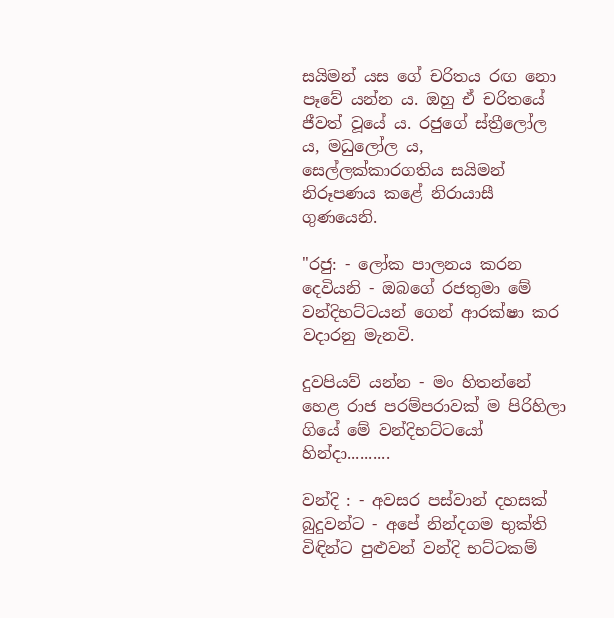සයිමන් යස ගේ චරිතය රඟ නො පෑවේ යන්න ය. ඔහු ඒ චරිතයේ ජීවත් වූයේ ය. රජුගේ ස්ත්‍රීලෝල ය, මධුලෝල ය, සෙල්ලක්කාරගතිය සයිමන් නිරූපණය කළේ නිරායාසී ගුණයෙනි.

"රජු: - ලෝක පාලනය කරන දෙවියනි - ඔබගේ රජතුමා මේ වන්දිභට්ටයන් ගෙන් ආරක්ෂා කර වදාරනු මැනවි.

දුවපියව් යන්න - මං හිතන්නේ හෙළ රාජ පරම්පරාවක් ම පිරිහිලා ගියේ මේ වන්දිභට්ටයෝ හින්දා..........

වන්දි : - අවසර පස්වාන් දහසක් බුදුවන්ට - අපේ නින්දගම භුක්ති විඳින්ට පුළුවන් වන්දි භට්ටකම්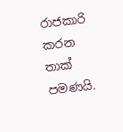රාජකාරි කරන තාක් පමණයි.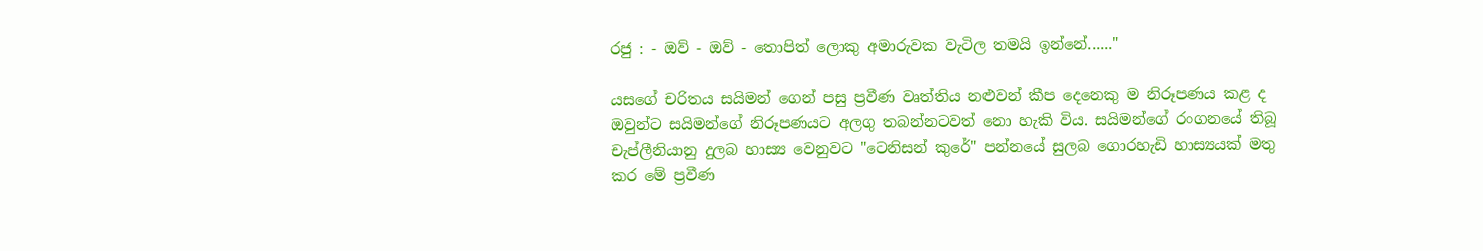රජු : - ඔව් - ඔව් - තොපිත් ලොකු අමාරුවක වැටිල තමයි ඉන්නේ......"

යසගේ චරිතය සයිමන් ගෙන් පසු ප්‍රවීණ වෘත්තිය නළුවන් කීප දෙනෙකු ම නිරූපණය කළ ද ඔවුන්ට සයිමන්ගේ නිරූපණයට අලගු තබන්නටවත් නො හැකි විය. සයිමන්ගේ රංගනයේ තිබූ චැප්ලීනියානු දුලබ හාස්‍ය වෙනුවට "ටෙනිසන් කුරේ" පන්නයේ සුලබ ගොරහැඩි හාස්‍යයක් මතු කර මේ ප්‍රවීණ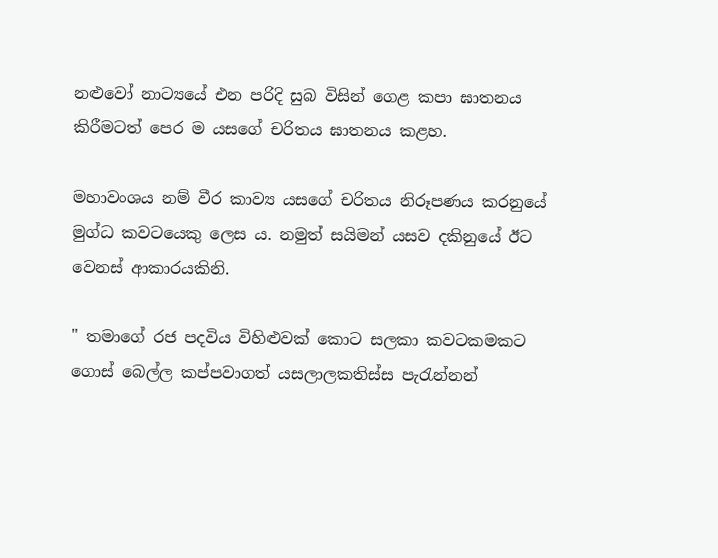නළුවෝ නාට්‍යයේ එන පරිදි සුබ විසින් ගෙළ කපා ඝාතනය කිරීමටත් පෙර ම යසගේ චරිතය ඝාතනය කළහ.

මහාවංශය නම් වීර කාව්‍ය යසගේ චරිතය නිරූපණය කරනුයේ මුග්ධ කවටයෙකු ලෙස ය. නමුත් සයිමන් යසව දකිනුයේ ඊට වෙනස් ආකාරයකිනි.

" තමාගේ රජ පදවිය විහිළුවක් කොට සලකා කවටකමකට ගොස් බෙල්ල කප්පවාගත් යසලාලකතිස්ස පැරැන්නන්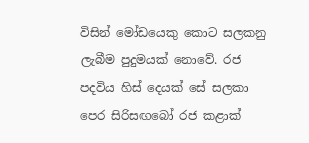විසින් මෝඩයෙකු කොට සලකනු ලැබීම පුදුමයක් නොවේ. රජ පදවිය හිස් දෙයක් සේ සලකා පෙර සිරිසඟබෝ රජ කළාක්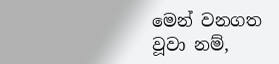මෙන් වනගත වූවා නම්,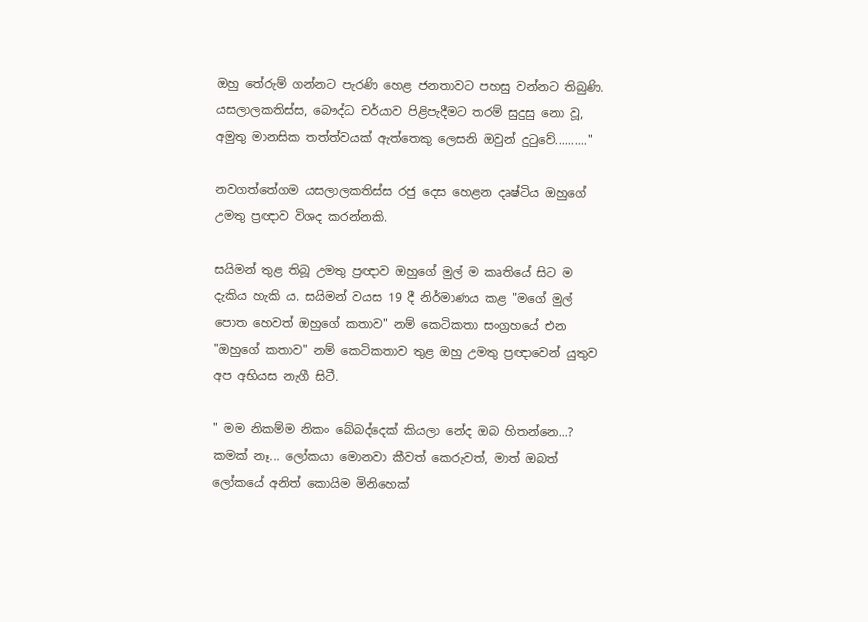ඔහු තේරුම් ගන්නට පැරණි හෙළ ජනතාවට පහසු වන්නට තිබුණි. යසලාලකතිස්ස, බෞද්ධ චර්යාව පිළිපැදීමට තරම් සුදුසු නො වූ, අමුතු මානසික තත්ත්වයක් ඇත්තෙකු ලෙසනි ඔවුන් දුටුවේ.........."

නවගත්තේගම යසලාලකතිස්ස රජු දෙස හෙළන දෘෂ්ටිය ඔහුගේ උමතු ප්‍රඥාව විශද කරන්නකි.

සයිමන් තුළ තිබූ උමතු ප්‍රඥාව ඔහුගේ මුල් ම කෘතියේ සිට ම දැකිය හැකි ය. සයිමන් වයස 19 දී නිර්මාණය කළ "මගේ මුල් පොත හෙවත් ඔහුගේ කතාව" නම් කෙටිකතා සංග්‍රහයේ එන "ඔහුගේ කතාව" නම් කෙටිකතාව තුළ ඔහු උමතු ප්‍රඥාවෙන් යුතුව අප අභියස නැගී සිටී.

" මම නිකම්ම නිකං බේබද්දෙක් කියලා නේද ඔබ හිතන්නෙ...? කමක් නෑ... ලෝකයා මොනවා කීවත් කෙරුවත්, මාත් ඔබත් ලෝකයේ අනිත් කොයිම මිනිහෙක්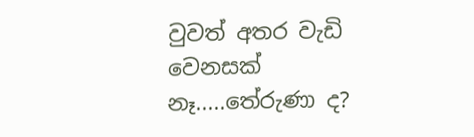වුවත් අතර වැඩි වෙනසක් නෑ.....තේරුණා ද?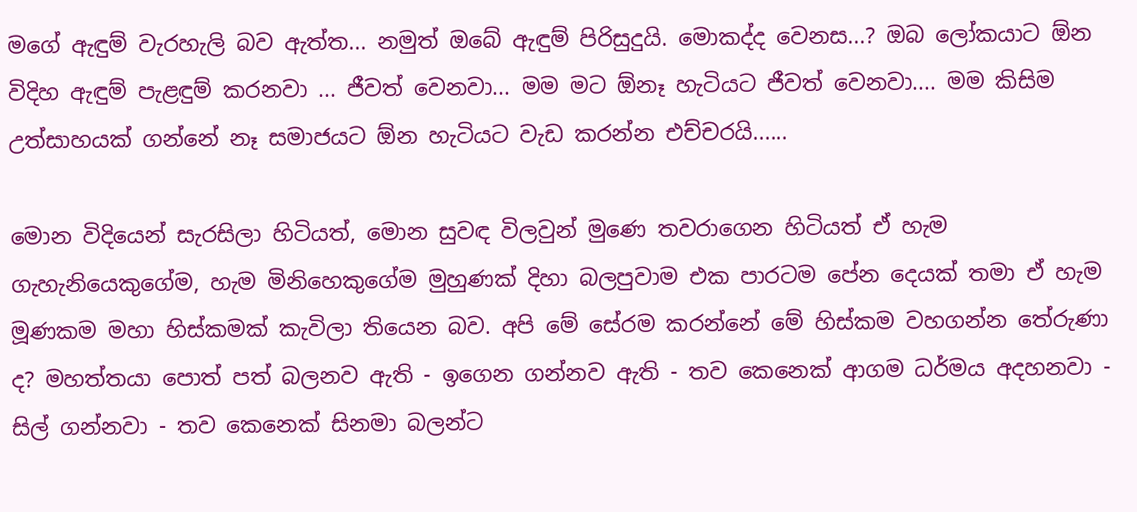මගේ ඇඳුම් වැරහැලි බව ඇත්ත... නමුත් ඔබේ ඇඳුම් පිරිසුදුයි. මොකද්ද වෙනස...? ඔබ ලෝකයාට ඕන විදිහ ඇඳුම් පැළඳුම් කරනවා ... ජීවත් වෙනවා... මම මට ඕනෑ හැටියට ජීවත් වෙනවා.... මම කිසිම උත්සාහයක් ගන්නේ නෑ සමාජයට ඕන හැටියට වැඩ කරන්න එච්චරයි......

මොන විදියෙන් සැරසිලා හිටියත්, මොන සුවඳ විලවුන් මුණෙ තවරාගෙන හිටියත් ඒ හැම ගැහැනියෙකුගේම, හැම මිනිහෙකුගේම මුහුණක් දිහා බලපුවාම එක පාරටම පේන දෙයක් තමා ඒ හැම මූණකම මහා හිස්කමක් කැවිලා තියෙන බව. අපි මේ සේරම කරන්නේ මේ හිස්කම වහගන්න තේරුණා ද? මහත්තයා පොත් පත් බලනව ඇති - ඉගෙන ගන්නව ඇති - තව කෙනෙක් ආගම ධර්මය අදහනවා - සිල් ගන්නවා - තව කෙනෙක් සිනමා බලන්ට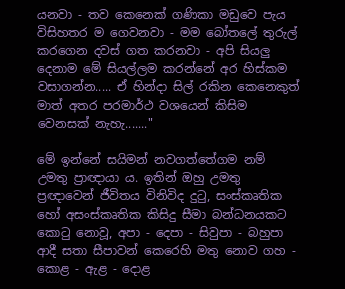යනවා - තව කෙනෙක් ගණිකා මඩුවෙ පැය විසිහතර ම ගෙවනවා - මම බෝතලේ තුරුල් කරගෙන දවස් ගත කරනවා - අපි සියලු දෙනාම මේ සියල්ලම කරන්නේ අර හිස්කම වසාගන්න..... ඒ හින්දා සිල් රකින කෙනෙකුත් මාත් අතර පරමාර්ථ වශයෙන් කිසිම වෙනසක් නැහැ......."

මේ ඉන්නේ සයිමන් නවගත්තේගම නම් උමතු ප්‍රාඥායා ය. ඉතින් ඔහු උමතු ප්‍රඥාවෙන් ජීවිතය විනිවිද දුටු, සංස්කෘතික හෝ අසංස්කෘතික කිසිදු සීමා බන්ධනයකට කොටු නොවූ, අපා - දෙපා - සිවුපා - බහුපා ආදී සතා සීපාවන් කෙරෙහි මතු නොව ගහ - කොළ - ඇළ - දොළ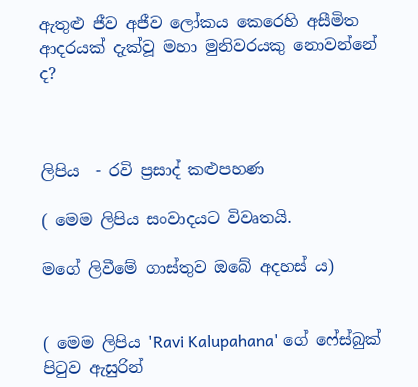ඇතුළු ජීව අජීව ලෝකය කෙරෙහි අසීමිත ආදරයක් දැක්වූ මහා මුනිවරයකු නොවන්නේ ද?



ලිපිය  - රවි ප්‍රසාද් කළුපහණ

( මෙම ලිපිය සංවාදයට විවෘතයි.

මගේ ලිවීමේ ගාස්තුව ඔබේ අදහස් ය)


( මෙම ලිපිය 'Ravi Kalupahana' ගේ ෆේස්බුක් පිටුව ඇසුරින්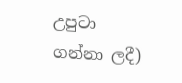උපුටා ගන්නා ලදී)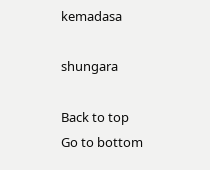kemadasa

shungara

Back to top
Go to bottom